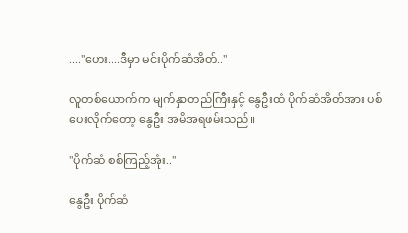...."ဟေး....ဒီမှာ မင်းပိုက်ဆံအိတ်.."

လူတစ်ယောက်က မျက်နှာတည်ကြီးနှင့် နွေဦးထံ ပိုက်ဆံအိတ်အား ပစ်ပေးလိုက်တော့ နွေဦး အမိအရဖမ်းသည်။

"ပိုက်ဆံ စစ်ကြည့်အုံး.."

နွေဦး ပိုက်ဆံ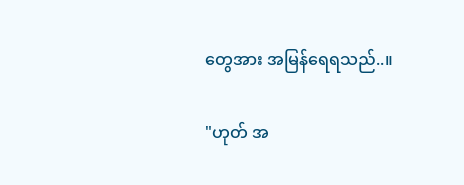တွေအား အမြန်ရေရသည်..။

"ဟုတ် အ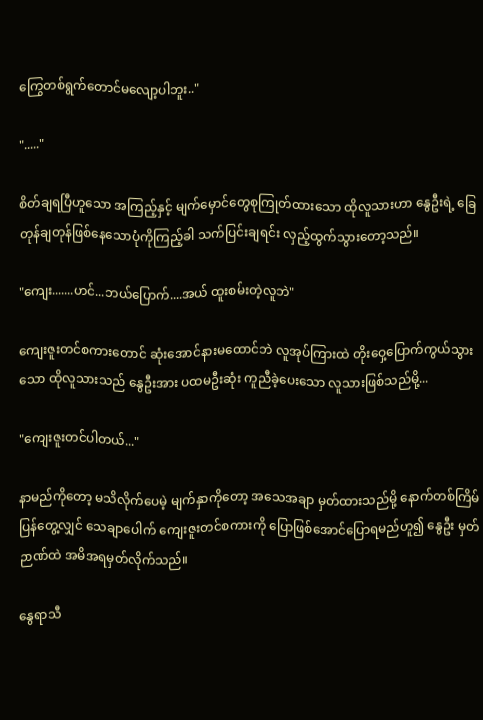ကြွေတစ်ရွက်တောင်မလျော့ပါဘူး.."

"....."

စိတ်ချရပြီဟူသော အကြည့်နှင့် မျက်မှောင်တွေစုကြုတ်ထားသော ထိုလူသားဟာ နွေဦးရဲ့ ခြေတုန်ချတုန်ဖြစ်နေသောပုံကိုကြည့်ခါ သက်ပြင်းချရင်း လှည့်ထွက်သွားတော့သည်။

"ကျေး.......ဟင်...ဘယ်ပြောက်....အယ် ထူးစမ်းတဲ့လူဘဲ"

ကျေးဇူးတင်စကားတောင် ဆုံးအောင်နားမထောင်ဘဲ လူအုပ်ကြားထဲ တိုးဝှေ့ပြောက်ကွယ်သွားသော ထိုလူသားသည် နွေဦးအား ပထမဦးဆုံး ကူညီခဲ့ပေးသော လူသားဖြစ်သည်မို့...

"ကျေးဇူးတင်ပါတယ်..."

နာမည်ကိုတော့ မသိလိုက်ပေမဲ့ မျက်နှာကိုတော့ အသေအချာ မှတ်ထားသည်မို့ နောက်တစ်ကြိမ်ပြန်တွေ့လျှင် သေချာပေါက် ကျေးဇူးတင်စကားကို ပြောဖြစ်အောင်ပြောရမည်ဟူ၍ နွေဦး မှတ်ဉာဏ်ထဲ အမိအရမှတ်လိုက်သည်။

နွေရာသီ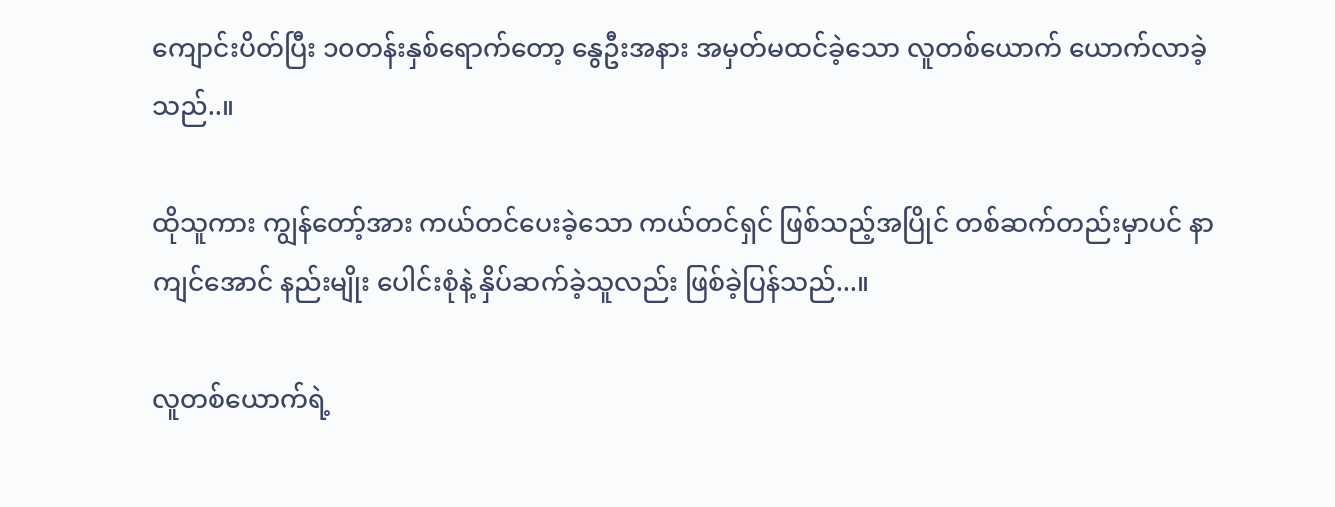ကျောင်းပိတ်ပြီး ၁၀တန်းနှစ်ရောက်တော့ နွေဦးအနား အမှတ်မထင်ခဲ့သော လူတစ်ယောက် ယောက်လာခဲ့သည်..။

ထိုသူကား ကျွန်တော့်အား ကယ်တင်ပေးခဲ့သော ကယ်တင်ရှင် ဖြစ်သည့်အပြိုင် တစ်ဆက်တည်းမှာပင် နာကျင်အောင် နည်းမျိုး ပေါင်းစုံနဲ့ နှိပ်ဆက်ခဲ့သူလည်း ဖြစ်ခဲ့ပြန်သည်...။

လူတစ်ယောက်ရဲ့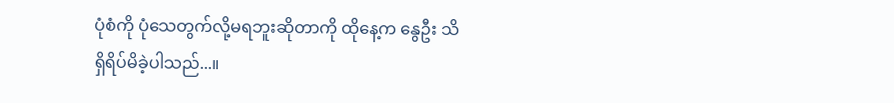ပုံစံကို ပုံသေတွက်လို့မရဘူးဆိုတာကို ထိုနေ့က နွေဦး သိရှိရိပ်မိခဲ့ပါသည်...။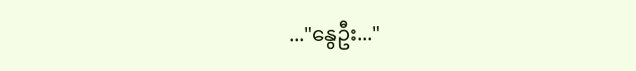..."နွေဦး..."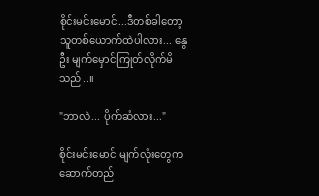စိုင်းမင်းမောင်...ဒီတစ်ခါတော့ သူတစ်ယောက်ထဲပါလား... နွေဦး မျက်မှောင်ကြုတ်လိုက်မိသည်..။

"ဘာလဲ... ပိုက်ဆံလား..."

စိုင်းမင်းမောင် မျက်လုံးတွေက ဆောက်တည်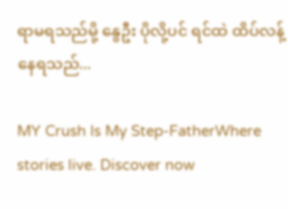ရာမရသည်မို့ နွေဦး ပိုလို့ပင် ရင်ထဲ ထိပ်လန့်နေရသည်...

MY Crush Is My Step-FatherWhere stories live. Discover now